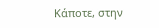Κάποτε, στην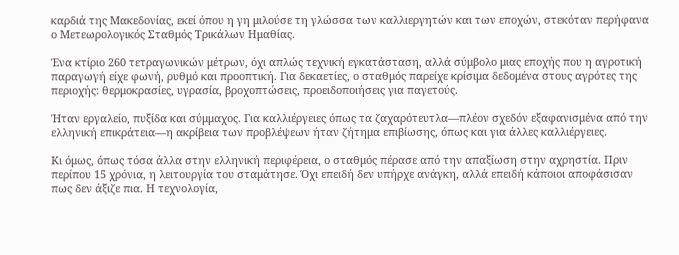καρδιά της Μακεδονίας, εκεί όπου η γη μιλούσε τη γλώσσα των καλλιεργητών και των εποχών, στεκόταν περήφανα ο Μετεωρολογικός Σταθμός Τρικάλων Ημαθίας.

Ένα κτίριο 260 τετραγωνικών μέτρων, όχι απλώς τεχνική εγκατάσταση, αλλά σύμβολο μιας εποχής που η αγροτική παραγωγή είχε φωνή, ρυθμό και προοπτική. Για δεκαετίες, ο σταθμός παρείχε κρίσιμα δεδομένα στους αγρότες της περιοχής: θερμοκρασίες, υγρασία, βροχοπτώσεις, προειδοποιήσεις για παγετούς.

Ήταν εργαλείο, πυξίδα και σύμμαχος. Για καλλιέργειες όπως τα ζαχαρότευτλα—πλέον σχεδόν εξαφανισμένα από την ελληνική επικράτεια—η ακρίβεια των προβλέψεων ήταν ζήτημα επιβίωσης, όπως και για άλλες καλλιέργειες.

Κι όμως, όπως τόσα άλλα στην ελληνική περιφέρεια, ο σταθμός πέρασε από την απαξίωση στην αχρηστία. Πριν περίπου 15 χρόνια, η λειτουργία του σταμάτησε. Όχι επειδή δεν υπήρχε ανάγκη, αλλά επειδή κάποιοι αποφάσισαν πως δεν άξιζε πια. Η τεχνολογία,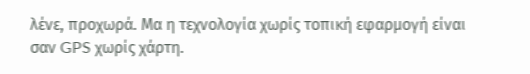λένε, προχωρά. Μα η τεχνολογία χωρίς τοπική εφαρμογή είναι σαν GPS χωρίς χάρτη.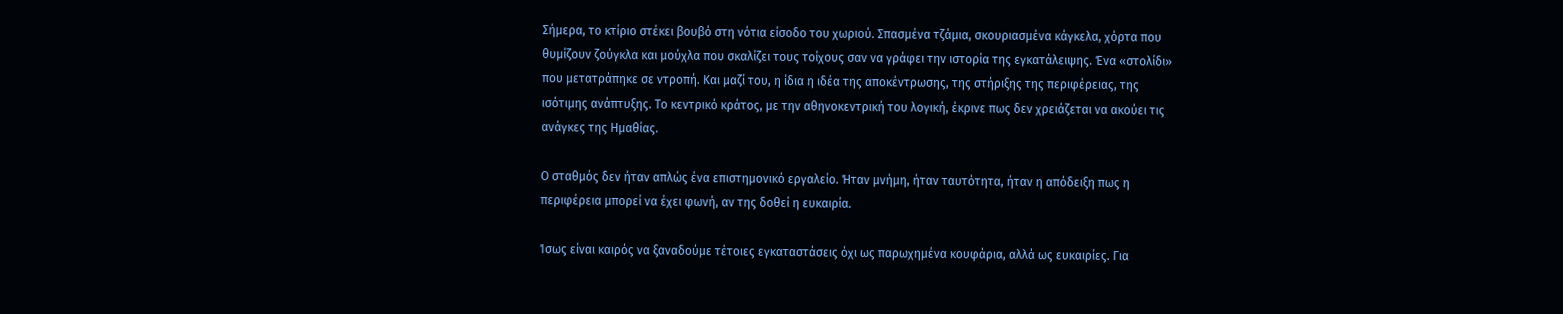Σήμερα, το κτίριο στέκει βουβό στη νότια είσοδο του χωριού. Σπασμένα τζάμια, σκουριασμένα κάγκελα, χόρτα που θυμίζουν ζούγκλα και μούχλα που σκαλίζει τους τοίχους σαν να γράφει την ιστορία της εγκατάλειψης. Ένα «στολίδι» που μετατράπηκε σε ντροπή. Και μαζί του, η ίδια η ιδέα της αποκέντρωσης, της στήριξης της περιφέρειας, της ισότιμης ανάπτυξης. Το κεντρικό κράτος, με την αθηνοκεντρική του λογική, έκρινε πως δεν χρειάζεται να ακούει τις ανάγκες της Ημαθίας.

Ο σταθμός δεν ήταν απλώς ένα επιστημονικό εργαλείο. Ήταν μνήμη, ήταν ταυτότητα, ήταν η απόδειξη πως η περιφέρεια μπορεί να έχει φωνή, αν της δοθεί η ευκαιρία.

Ίσως είναι καιρός να ξαναδούμε τέτοιες εγκαταστάσεις όχι ως παρωχημένα κουφάρια, αλλά ως ευκαιρίες. Για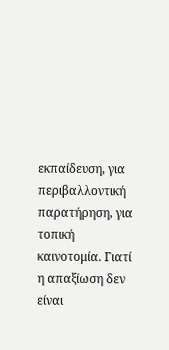εκπαίδευση, για περιβαλλοντική παρατήρηση, για τοπική καινοτομία. Γιατί η απαξίωση δεν είναι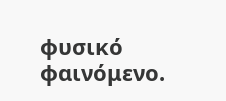φυσικό φαινόμενο.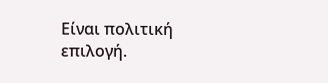Είναι πολιτική επιλογή.